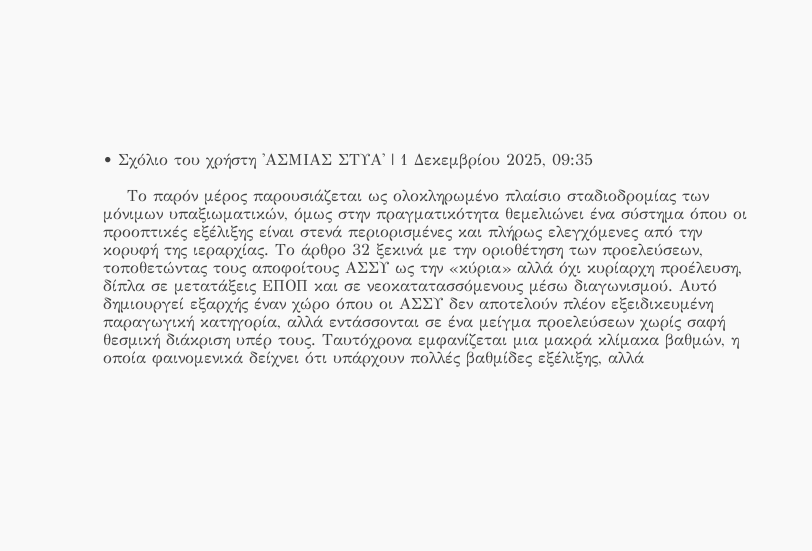• Σχόλιο του χρήστη 'ΑΣΜΙΑΣ ΣΤΥΑ' | 1 Δεκεμβρίου 2025, 09:35

    Το παρόν μέρος παρουσιάζεται ως ολοκληρωμένο πλαίσιο σταδιοδρομίας των μόνιμων υπαξιωματικών, όμως στην πραγματικότητα θεμελιώνει ένα σύστημα όπου οι προοπτικές εξέλιξης είναι στενά περιορισμένες και πλήρως ελεγχόμενες από την κορυφή της ιεραρχίας. Το άρθρο 32 ξεκινά με την οριοθέτηση των προελεύσεων, τοποθετώντας τους αποφοίτους ΑΣΣΥ ως την «κύρια» αλλά όχι κυρίαρχη προέλευση, δίπλα σε μετατάξεις ΕΠΟΠ και σε νεοκατατασσόμενους μέσω διαγωνισμού. Αυτό δημιουργεί εξαρχής έναν χώρο όπου οι ΑΣΣΥ δεν αποτελούν πλέον εξειδικευμένη παραγωγική κατηγορία, αλλά εντάσσονται σε ένα μείγμα προελεύσεων χωρίς σαφή θεσμική διάκριση υπέρ τους. Ταυτόχρονα εμφανίζεται μια μακρά κλίμακα βαθμών, η οποία φαινομενικά δείχνει ότι υπάρχουν πολλές βαθμίδες εξέλιξης, αλλά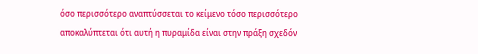όσο περισσότερο αναπτύσσεται το κείμενο τόσο περισσότερο αποκαλύπτεται ότι αυτή η πυραμίδα είναι στην πράξη σχεδόν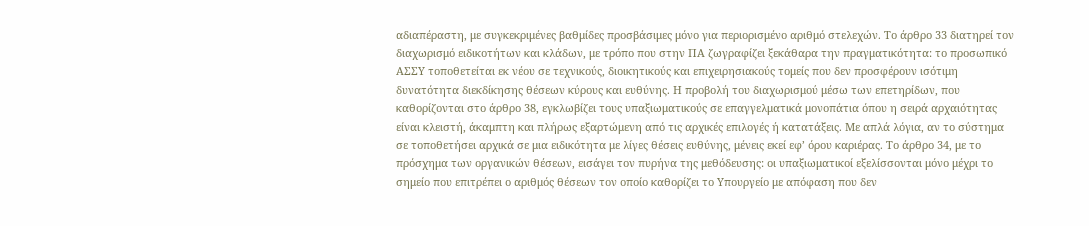αδιαπέραστη, με συγκεκριμένες βαθμίδες προσβάσιμες μόνο για περιορισμένο αριθμό στελεχών. Το άρθρο 33 διατηρεί τον διαχωρισμό ειδικοτήτων και κλάδων, με τρόπο που στην ΠΑ ζωγραφίζει ξεκάθαρα την πραγματικότητα: το προσωπικό ΑΣΣΥ τοποθετείται εκ νέου σε τεχνικούς, διοικητικούς και επιχειρησιακούς τομείς που δεν προσφέρουν ισότιμη δυνατότητα διεκδίκησης θέσεων κύρους και ευθύνης. Η προβολή του διαχωρισμού μέσω των επετηρίδων, που καθορίζονται στο άρθρο 38, εγκλωβίζει τους υπαξιωματικούς σε επαγγελματικά μονοπάτια όπου η σειρά αρχαιότητας είναι κλειστή, άκαμπτη και πλήρως εξαρτώμενη από τις αρχικές επιλογές ή κατατάξεις. Με απλά λόγια, αν το σύστημα σε τοποθετήσει αρχικά σε μια ειδικότητα με λίγες θέσεις ευθύνης, μένεις εκεί εφ’ όρου καριέρας. Το άρθρο 34, με το πρόσχημα των οργανικών θέσεων, εισάγει τον πυρήνα της μεθόδευσης: οι υπαξιωματικοί εξελίσσονται μόνο μέχρι το σημείο που επιτρέπει ο αριθμός θέσεων τον οποίο καθορίζει το Υπουργείο με απόφαση που δεν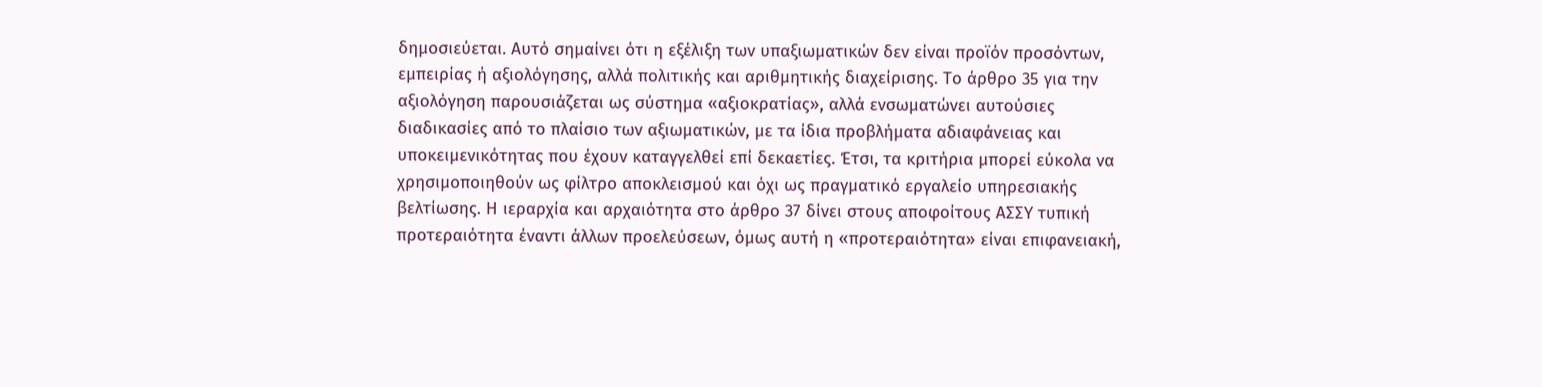δημοσιεύεται. Αυτό σημαίνει ότι η εξέλιξη των υπαξιωματικών δεν είναι προϊόν προσόντων, εμπειρίας ή αξιολόγησης, αλλά πολιτικής και αριθμητικής διαχείρισης. Το άρθρο 35 για την αξιολόγηση παρουσιάζεται ως σύστημα «αξιοκρατίας», αλλά ενσωματώνει αυτούσιες διαδικασίες από το πλαίσιο των αξιωματικών, με τα ίδια προβλήματα αδιαφάνειας και υποκειμενικότητας που έχουν καταγγελθεί επί δεκαετίες. Έτσι, τα κριτήρια μπορεί εύκολα να χρησιμοποιηθούν ως φίλτρο αποκλεισμού και όχι ως πραγματικό εργαλείο υπηρεσιακής βελτίωσης. Η ιεραρχία και αρχαιότητα στο άρθρο 37 δίνει στους αποφοίτους ΑΣΣΥ τυπική προτεραιότητα έναντι άλλων προελεύσεων, όμως αυτή η «προτεραιότητα» είναι επιφανειακή,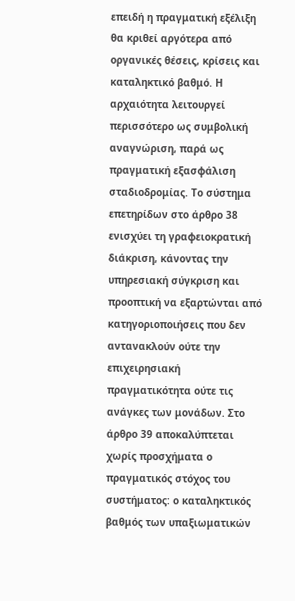επειδή η πραγματική εξέλιξη θα κριθεί αργότερα από οργανικές θέσεις, κρίσεις και καταληκτικό βαθμό. Η αρχαιότητα λειτουργεί περισσότερο ως συμβολική αναγνώριση, παρά ως πραγματική εξασφάλιση σταδιοδρομίας. Το σύστημα επετηρίδων στο άρθρο 38 ενισχύει τη γραφειοκρατική διάκριση, κάνοντας την υπηρεσιακή σύγκριση και προοπτική να εξαρτώνται από κατηγοριοποιήσεις που δεν αντανακλούν ούτε την επιχειρησιακή πραγματικότητα ούτε τις ανάγκες των μονάδων. Στο άρθρο 39 αποκαλύπτεται χωρίς προσχήματα ο πραγματικός στόχος του συστήματος: ο καταληκτικός βαθμός των υπαξιωματικών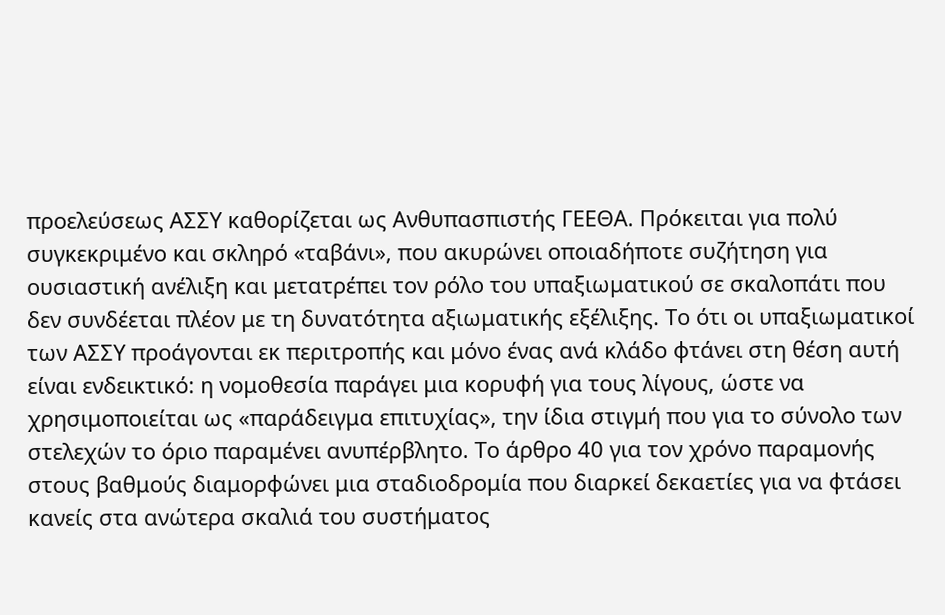προελεύσεως ΑΣΣΥ καθορίζεται ως Ανθυπασπιστής ΓΕΕΘΑ. Πρόκειται για πολύ συγκεκριμένο και σκληρό «ταβάνι», που ακυρώνει οποιαδήποτε συζήτηση για ουσιαστική ανέλιξη και μετατρέπει τον ρόλο του υπαξιωματικού σε σκαλοπάτι που δεν συνδέεται πλέον με τη δυνατότητα αξιωματικής εξέλιξης. Το ότι οι υπαξιωματικοί των ΑΣΣΥ προάγονται εκ περιτροπής και μόνο ένας ανά κλάδο φτάνει στη θέση αυτή είναι ενδεικτικό: η νομοθεσία παράγει μια κορυφή για τους λίγους, ώστε να χρησιμοποιείται ως «παράδειγμα επιτυχίας», την ίδια στιγμή που για το σύνολο των στελεχών το όριο παραμένει ανυπέρβλητο. Το άρθρο 40 για τον χρόνο παραμονής στους βαθμούς διαμορφώνει μια σταδιοδρομία που διαρκεί δεκαετίες για να φτάσει κανείς στα ανώτερα σκαλιά του συστήματος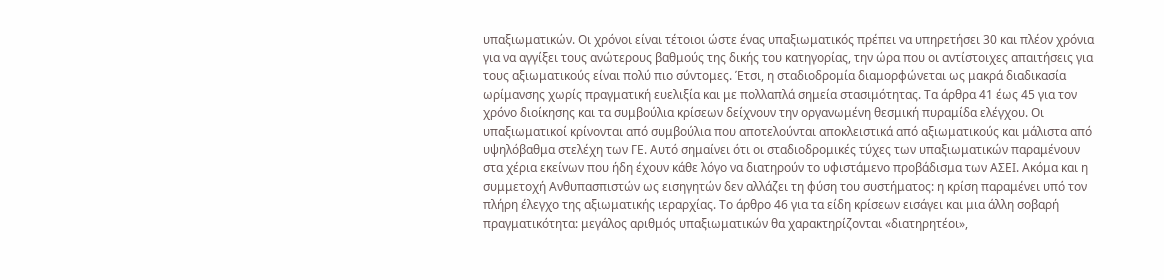υπαξιωματικών. Οι χρόνοι είναι τέτοιοι ώστε ένας υπαξιωματικός πρέπει να υπηρετήσει 30 και πλέον χρόνια για να αγγίξει τους ανώτερους βαθμούς της δικής του κατηγορίας, την ώρα που οι αντίστοιχες απαιτήσεις για τους αξιωματικούς είναι πολύ πιο σύντομες. Έτσι, η σταδιοδρομία διαμορφώνεται ως μακρά διαδικασία ωρίμανσης χωρίς πραγματική ευελιξία και με πολλαπλά σημεία στασιμότητας. Τα άρθρα 41 έως 45 για τον χρόνο διοίκησης και τα συμβούλια κρίσεων δείχνουν την οργανωμένη θεσμική πυραμίδα ελέγχου. Οι υπαξιωματικοί κρίνονται από συμβούλια που αποτελούνται αποκλειστικά από αξιωματικούς και μάλιστα από υψηλόβαθμα στελέχη των ΓΕ. Αυτό σημαίνει ότι οι σταδιοδρομικές τύχες των υπαξιωματικών παραμένουν στα χέρια εκείνων που ήδη έχουν κάθε λόγο να διατηρούν το υφιστάμενο προβάδισμα των ΑΣΕΙ. Ακόμα και η συμμετοχή Ανθυπασπιστών ως εισηγητών δεν αλλάζει τη φύση του συστήματος: η κρίση παραμένει υπό τον πλήρη έλεγχο της αξιωματικής ιεραρχίας. Το άρθρο 46 για τα είδη κρίσεων εισάγει και μια άλλη σοβαρή πραγματικότητα: μεγάλος αριθμός υπαξιωματικών θα χαρακτηρίζονται «διατηρητέοι»,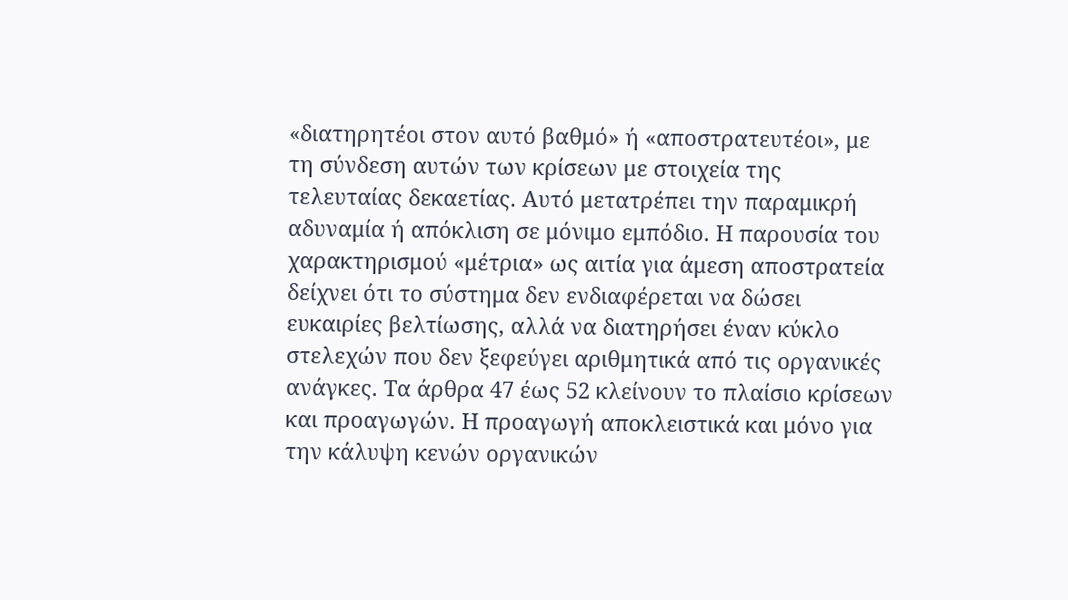«διατηρητέοι στον αυτό βαθμό» ή «αποστρατευτέοι», με τη σύνδεση αυτών των κρίσεων με στοιχεία της τελευταίας δεκαετίας. Αυτό μετατρέπει την παραμικρή αδυναμία ή απόκλιση σε μόνιμο εμπόδιο. Η παρουσία του χαρακτηρισμού «μέτρια» ως αιτία για άμεση αποστρατεία δείχνει ότι το σύστημα δεν ενδιαφέρεται να δώσει ευκαιρίες βελτίωσης, αλλά να διατηρήσει έναν κύκλο στελεχών που δεν ξεφεύγει αριθμητικά από τις οργανικές ανάγκες. Τα άρθρα 47 έως 52 κλείνουν το πλαίσιο κρίσεων και προαγωγών. Η προαγωγή αποκλειστικά και μόνο για την κάλυψη κενών οργανικών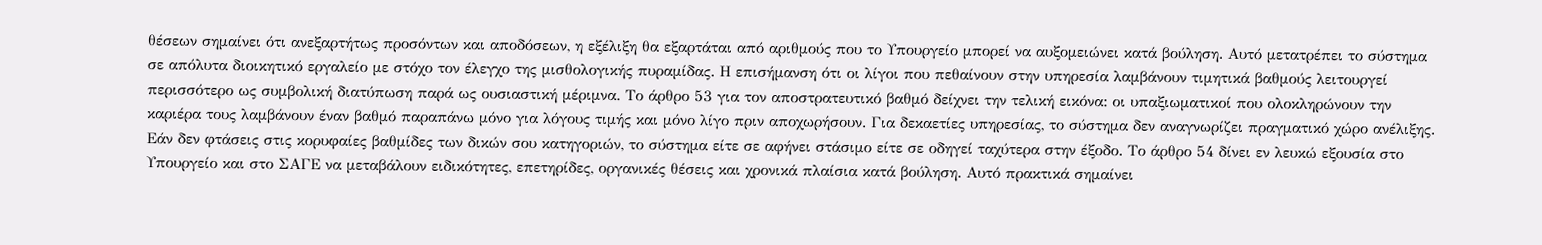θέσεων σημαίνει ότι ανεξαρτήτως προσόντων και αποδόσεων, η εξέλιξη θα εξαρτάται από αριθμούς που το Υπουργείο μπορεί να αυξομειώνει κατά βούληση. Αυτό μετατρέπει το σύστημα σε απόλυτα διοικητικό εργαλείο με στόχο τον έλεγχο της μισθολογικής πυραμίδας. Η επισήμανση ότι οι λίγοι που πεθαίνουν στην υπηρεσία λαμβάνουν τιμητικά βαθμούς λειτουργεί περισσότερο ως συμβολική διατύπωση παρά ως ουσιαστική μέριμνα. Το άρθρο 53 για τον αποστρατευτικό βαθμό δείχνει την τελική εικόνα: οι υπαξιωματικοί που ολοκληρώνουν την καριέρα τους λαμβάνουν έναν βαθμό παραπάνω μόνο για λόγους τιμής και μόνο λίγο πριν αποχωρήσουν. Για δεκαετίες υπηρεσίας, το σύστημα δεν αναγνωρίζει πραγματικό χώρο ανέλιξης. Εάν δεν φτάσεις στις κορυφαίες βαθμίδες των δικών σου κατηγοριών, το σύστημα είτε σε αφήνει στάσιμο είτε σε οδηγεί ταχύτερα στην έξοδο. Το άρθρο 54 δίνει εν λευκώ εξουσία στο Υπουργείο και στο ΣΑΓΕ να μεταβάλουν ειδικότητες, επετηρίδες, οργανικές θέσεις και χρονικά πλαίσια κατά βούληση. Αυτό πρακτικά σημαίνει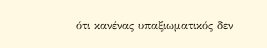ότι κανένας υπαξιωματικός δεν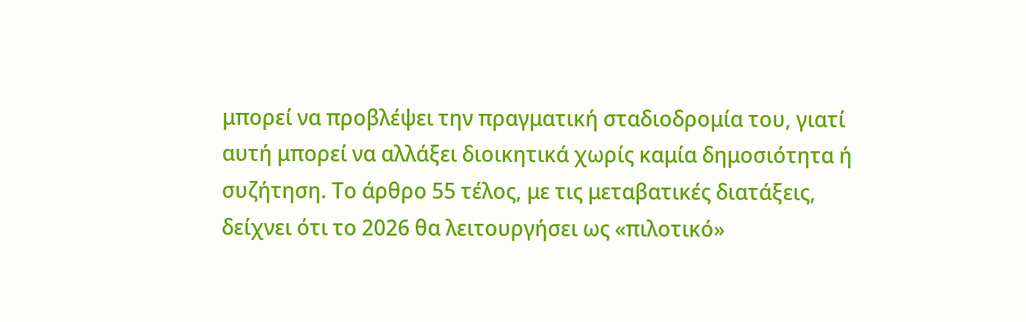μπορεί να προβλέψει την πραγματική σταδιοδρομία του, γιατί αυτή μπορεί να αλλάξει διοικητικά χωρίς καμία δημοσιότητα ή συζήτηση. Το άρθρο 55 τέλος, με τις μεταβατικές διατάξεις, δείχνει ότι το 2026 θα λειτουργήσει ως «πιλοτικό»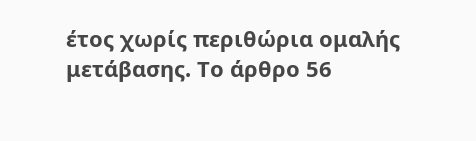έτος χωρίς περιθώρια ομαλής μετάβασης. Το άρθρο 56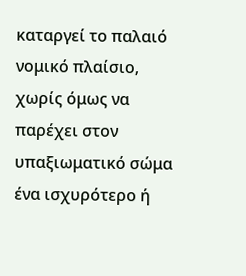καταργεί το παλαιό νομικό πλαίσιο, χωρίς όμως να παρέχει στον υπαξιωματικό σώμα ένα ισχυρότερο ή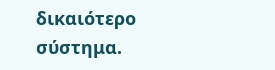δικαιότερο σύστημα.